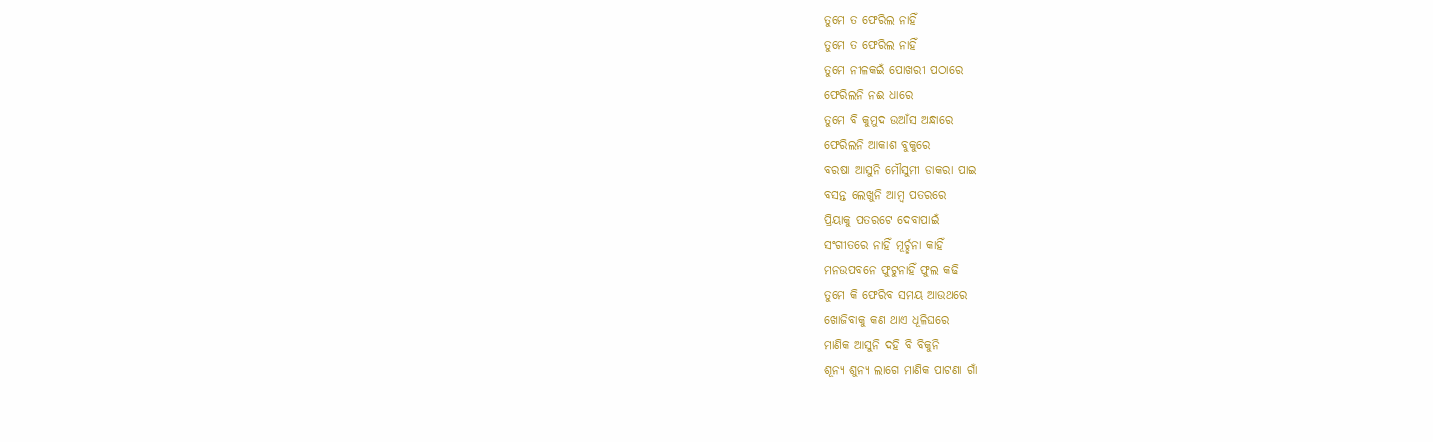ତୁମେ ତ ଫେରିଲ ନାହିଁ
ତୁମେ ତ ଫେରିଲ ନାହିଁ
ତୁମେ ନୀଳକଇଁ ପୋଖରୀ ପଠାରେ
ଫେରିଲନି ନଈ ଧାରେ
ତୁମେ ବି କୁମୁଦ ଉଆଁସ ଅନ୍ଧାରେ
ଫେରିଲନି ଆକାଶ ବୁକୁରେ
ବରଷା ଆସୁନି ମୌସୁମୀ ଡାକରା ପାଇ
ବସନ୍ତ ଲେଖୁନି ଆମ୍ବ ପତରରେ
ପ୍ରିୟାକୁ ପତରଟେ ଦେବାପାଇଁ
ସଂଗୀତରେ ନାହିଁ ମୂର୍ଚ୍ଛନା କାହିଁ
ମନଉପବନେ ଫୁଟୁନାହିଁ ଫୁଲ କଢି
ତୁମେ କି ଫେରିବ ସମୟ ଆଉଥରେ
ଖୋଜିବାକୁ କଣ ଥାଏ ଧୂଳିଘରେ
ମାଣିକ ଆସୁନି ଦହି ବି ବିକୁନି
ଶୂନ୍ୟ ଶୁନ୍ୟ ଲାଗେ ମାଣିକ ପାଟଣା ଗାଁ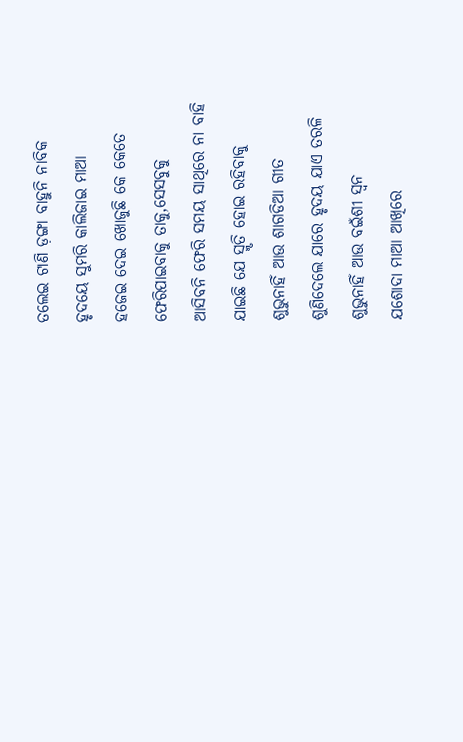ତଲେଇ ଟାଣି ଡ଼ଙ୍ଗା ବାହୁନି ନାବିକ
ହୃଦୟେ ସୁମରି କାଲିଜାଇ ମାଆ
ହଜେଇ ଦେଇ ଖୋଜୁଛି କେ କେତେ
ଫେରିପାଇବାକୁ ତାକୁ,ସେସବୁକୁ
ଆସିବନି ଫେରି ସମୟ ସାଥିରେ ନା ବାହି
ଯାଇଛି ଯେ ସ୍ମୃତି ହୋଇ ରହିବାକୁ
ଶୁଭୁନାହିଁ ଆଉ ଶାଗଡିଆ ଗୀତ
ଶୁଣିଦେଲେ ଯାରେ ହୃଦୟ ଯାଏ ତରଳି
ଶୁଭୁନାହିଁ ଆଉ ବଇଁଶୀ ସ୍ଵନ
ଯଶୋଦା ମାଆ ଆଖିରେ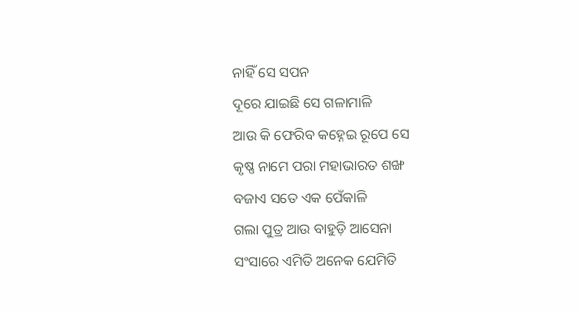ନାହିଁ ସେ ସପନ
ଦୂରେ ଯାଇଛି ସେ ଗଳାମାଳି
ଆଉ କି ଫେରିବ କହ୍ନେଇ ରୂପେ ସେ
କୃଷ୍ଣ ନାମେ ପରା ମହାଭାରତ ଶଙ୍ଖ
ବଜାଏ ସତେ ଏକ ପେଁକାଳି
ଗଲା ପୁତ୍ର ଆଉ ବାହୁଡ଼ି ଆସେନା
ସଂସାରେ ଏମିତି ଅନେକ ଯେମିତି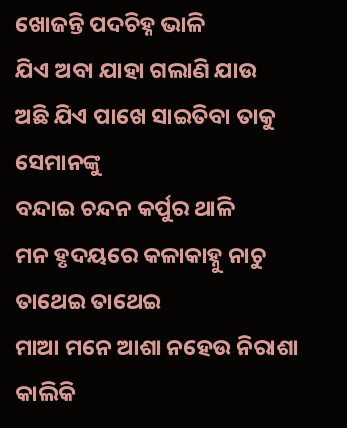ଖୋଜନ୍ତି ପଦଚିହ୍ନ ଭାଳି
ଯିଏ ଅବା ଯାହା ଗଲାଣି ଯାଉ
ଅଛି ଯିଏ ପାଖେ ସାଇତିବା ତାକୁ ସେମାନଙ୍କୁ
ବନ୍ଦାଇ ଚନ୍ଦନ କର୍ପୁର ଥାଳି
ମନ ହୃଦୟରେ କଳାକାହ୍ନୁ ନାଚୁ ତାଥେଇ ତାଥେଇ
ମାଆ ମନେ ଆଶା ନହେଉ ନିରାଶା
କାଲିକି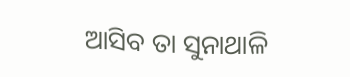ଆସିବ ତା ସୁନାଥାଳି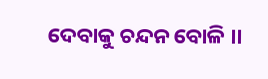ଦେବାକୁ ଚନ୍ଦନ ବୋଳି ।।